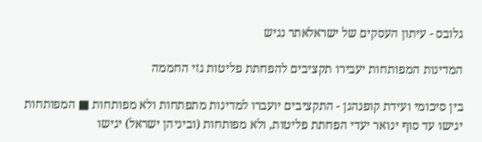גלובס - עיתון העסקים של ישראלאתר נגיש

המדינות המפותחות יעבירו תקציבים להפחתת פליטות גזי החממה

בין סיכומי ועידת קופנהגן - התקציבים יועברו למדינות מתפתחות ולא מפותחות ■ המפותחות יגישו עד סוף ינואר יעדי הפחתת פליטות, ולא מפותחות (וביניהן ישראל) יגישו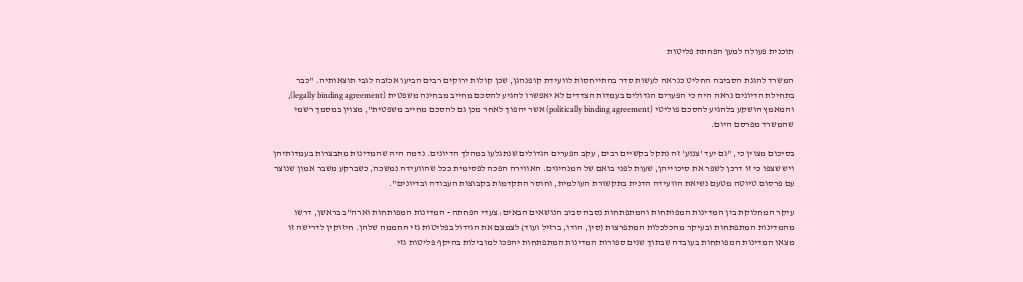תוכנית פעולה למען הפחתת פליטות

המשרד להגנת הסביבה החליט כנראה לעשות סדר בהתייחסות לוועידת קופנהגן, שכן קולות ירוקים רבים הביעו אכזבה לגבי תוצאותיה. "כבר בתחילת הדיונים נראה היה כי הפערים הגדולים בעמדות הצדדים לא יאפשרו להגיע להסכם מחייב מבחינה משפטית (legally binding agreement), והמאמץ הושקע בלהגיע להסכם פוליטי (politically binding agreement) אשר יהפוך לאחר מכן גם להסכם מחייב משפטית", מצוין במסמך רשמי שהמשרד מפרסם היום.

בסיכום מצוין כי, "גם יעד 'צנוע' זה נתקל בקשיים רבים, עקב הפערים הגדולים שנתגלעו במהלך הדיונים. נדמה היה שהמדינות מתבצרות בעמדותיהן ויש שצפו כי זו דרכן לשפר את סיכוייהן, שעות לפני בואם של המנהיגים. האווירה הפכה לפסימית ככל שהוועידה נמשכה, כשברקע משבר אמון שנוצר עם פרסום טיוטה מטעם נשיאת הוועידה הדנית בתקשורת העולמית, וחוסר התקדמות בקבוצות העבודה ובדיונים".

עיקר המחלוקת בין המדינות המפותחות והמתפתחות נסבה סביב הנושאים הבאים: צעדי הפחתה - המדינות המפותחות וארה"ב בראשן, דרשו מהמדינות המתפתחות ובעיקר מהכלכלות המתפרצות (סין, הודו, ברזיל ועוד) לצמצם את הגידול בפליטות גזי החממה שלהן. חיזוקין לדרישה זו מצאו המדינות המפותחות בעובדה שבתוך שנים ספורות המדינות המתפתחות יהפכו למובילות בהיקף פליטות גזי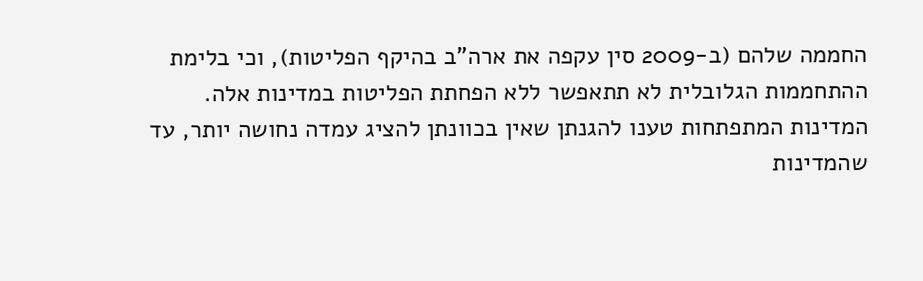החממה שלהם (ב-2009 סין עקפה את ארה"ב בהיקף הפליטות), וכי בלימת ההתחממות הגלובלית לא תתאפשר ללא הפחתת הפליטות במדינות אלה. המדינות המתפתחות טענו להגנתן שאין בכוונתן להציג עמדה נחושה יותר, עד שהמדינות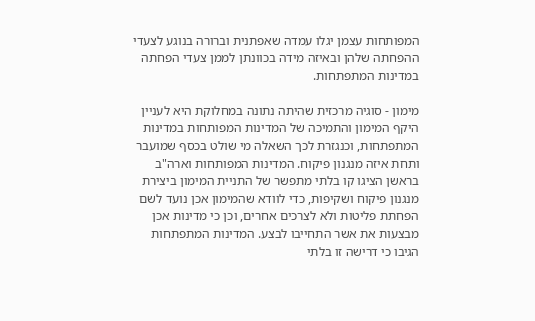המפותחות עצמן יגלו עמדה שאפתנית וברורה בנוגע לצעדי ההפחתה שלהן ובאיזה מידה בכוונתן לממן צעדי הפחתה במדינות המתפתחות.

מימון - סוגיה מרכזית שהיתה נתונה במחלוקת היא לעניין היקף המימון והתמיכה של המדינות המפותחות במדינות המתפתחות, וכנגזרת לכך השאלה מי שולט בכסף שמועבר ותחת איזה מנגנון פיקוח. המדינות המפותחות וארה"ב בראשן הציגו קו בלתי מתפשר של התניית המימון ביצירת מנגנון פיקוח ושקיפות, כדי לוודא שהמימון אכן נועד לשם הפחתת פליטות ולא לצרכים אחרים, וכן כי מדינות אכן מבצעות את אשר התחייבו לבצע. המדינות המתפתחות הגיבו כי דרישה זו בלתי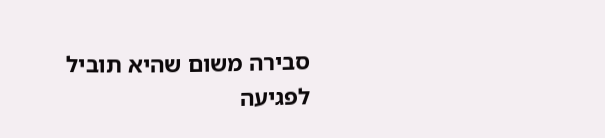סבירה משום שהיא תוביל לפגיעה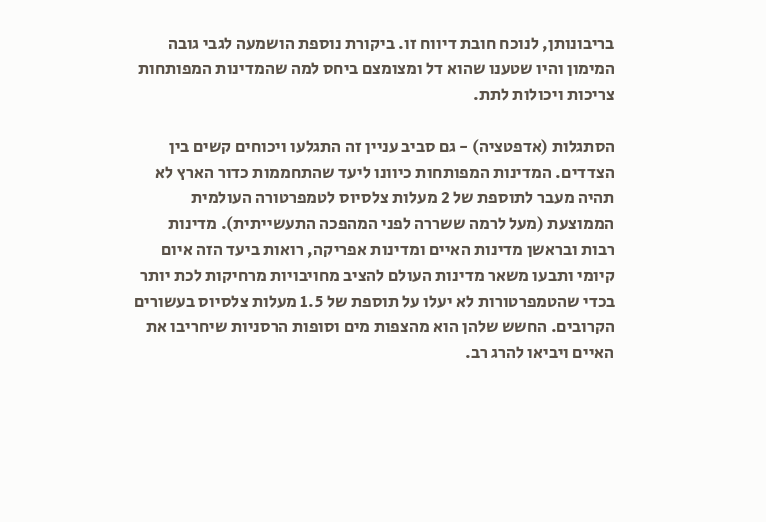בריבונותן, לנוכח חובת דיווח זו. ביקורת נוספת הושמעה לגבי גובה המימון והיו שטענו שהוא דל ומצומצם ביחס למה שהמדינות המפותחות צריכות ויכולות לתת.

הסתגלות (אדפטציה) - גם סביב עניין זה התגלעו ויכוחים קשים בין הצדדים. המדינות המפותחות כיוונו ליעד שהתחממות כדור הארץ לא תהיה מעבר לתוספת של 2 מעלות צלסיוס לטמפרטורה העולמית הממוצעת (מעל לרמה ששררה לפני המהפכה התעשייתית). מדינות רבות ובראשן מדינות האיים ומדינות אפריקה, רואות ביעד הזה איום קיומי ותבעו משאר מדינות העולם להציב מחויבויות מרחיקות לכת יותר בכדי שהטמפרטורות לא יעלו על תוספת של 1.5 מעלות צלסיוס בעשורים הקרובים. החשש שלהן הוא מהצפות מים וסופות הרסניות שיחריבו את האיים ויביאו להרג רב.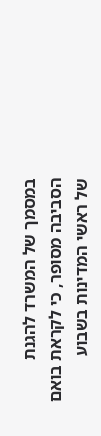במסמך של המשרד להגנת הסביבה מסופר, כי לקראת בואם של ראשי המדינות בשבוע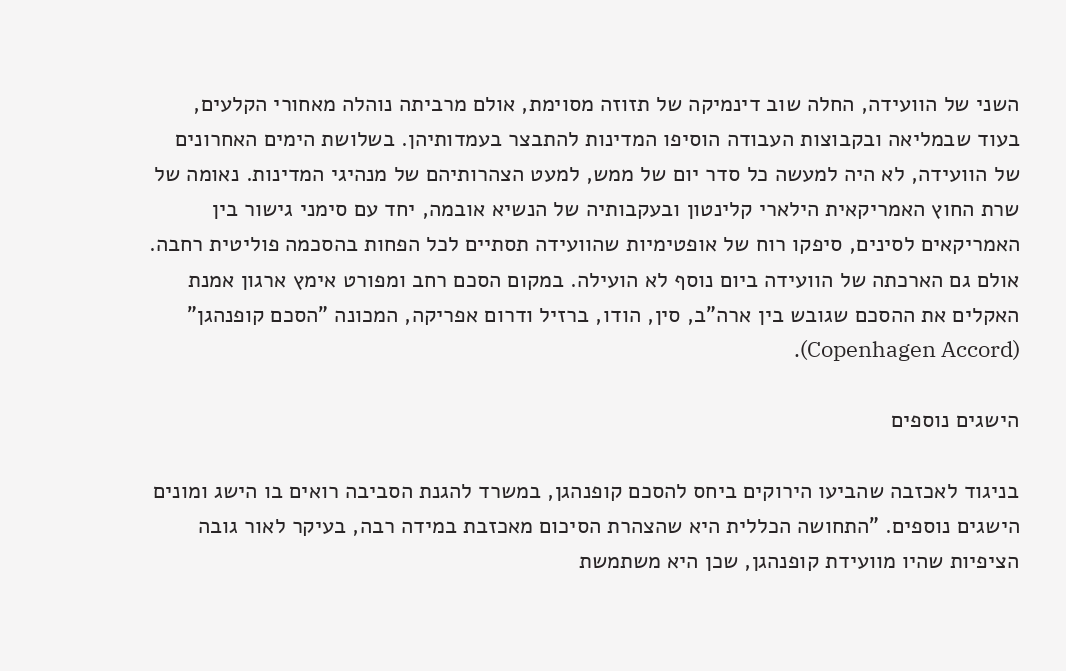השני של הוועידה, החלה שוב דינמיקה של תזוזה מסוימת, אולם מרביתה נוהלה מאחורי הקלעים, בעוד שבמליאה ובקבוצות העבודה הוסיפו המדינות להתבצר בעמדותיהן. בשלושת הימים האחרונים של הוועידה, לא היה למעשה כל סדר יום של ממש, למעט הצהרותיהם של מנהיגי המדינות. נאומה של שרת החוץ האמריקאית הילארי קלינטון ובעקבותיה של הנשיא אובמה, יחד עם סימני גישור בין האמריקאים לסינים, סיפקו רוח של אופטימיות שהוועידה תסתיים לכל הפחות בהסכמה פוליטית רחבה. אולם גם הארכתה של הוועידה ביום נוסף לא הועילה. במקום הסכם רחב ומפורט אימץ ארגון אמנת האקלים את ההסכם שגובש בין ארה"ב, סין, הודו, ברזיל ודרום אפריקה, המכונה "הסכם קופנהגן" (Copenhagen Accord).

הישגים נוספים

בניגוד לאכזבה שהביעו הירוקים ביחס להסכם קופנהגן, במשרד להגנת הסביבה רואים בו הישג ומונים הישגים נוספים. "התחושה הכללית היא שהצהרת הסיכום מאכזבת במידה רבה, בעיקר לאור גובה הציפיות שהיו מוועידת קופנהגן, שכן היא משתמשת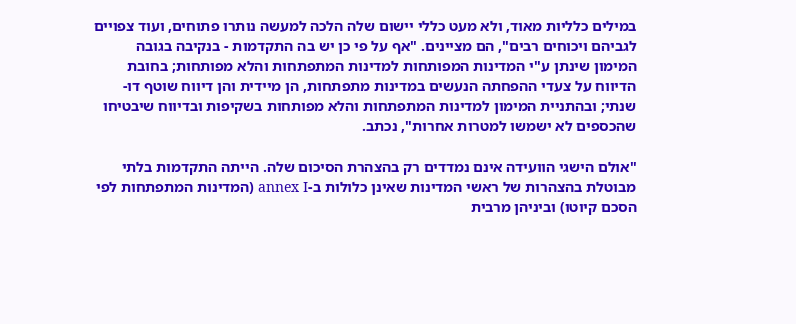במילים כלליות מאוד, ולא מעט כללי יישום שלה הלכה למעשה נותרו פתוחים, ועוד צפויים לגביהם ויכוחים רבים", הם מציינים. "אף על פי כן יש בה התקדמות - בנקיבה בגובה המימון שינתן ע"י המדינות המפותחות למדינות המתפתחות והלא מפותחות; בחובת הדיווח על צעדי ההפחתה הנעשים במדינות מתפתחות, הן מיידית והן דיווח שוטף דו-שנתי; ובהתניית המימון למדינות המתפתחות והלא מפותחות בשקיפות ובדיווח שיבטיחו שהכספים לא ישמשו למטרות אחרות", נכתב.

"אולם הישגי הוועידה אינם נמדדים רק בהצהרת הסיכום שלה. הייתה התקדמות בלתי מבוטלת בהצהרות של ראשי המדינות שאינן כלולות ב-annex I (המדינות המתפתחות לפי הסכם קיוטו) וביניהן מרבית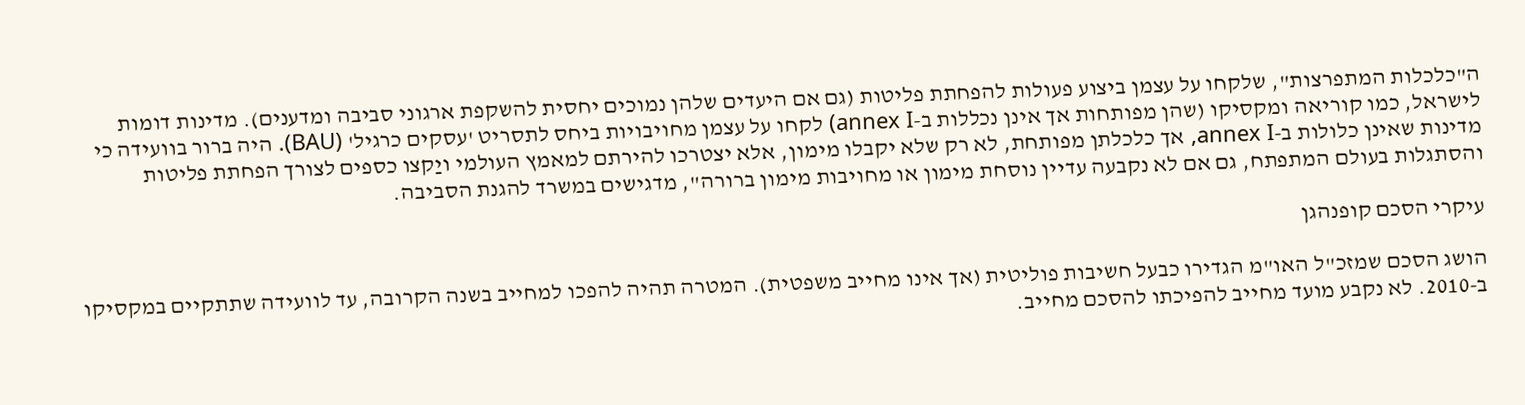ה"כלכלות המתפרצות", שלקחו על עצמן ביצוע פעולות להפחתת פליטות (גם אם היעדים שלהן נמוכים יחסית להשקפת ארגוני סביבה ומדענים). מדינות דומות לישראל, כמו קוריאה ומקסיקו (שהן מפותחות אך אינן נכללות ב-annex I) לקחו על עצמן מחויבויות ביחס לתסריט 'עסקים כרגיל' (BAU). היה ברור בוועידה כי מדינות שאינן כלולות ב-annex I, אך כלכלתן מפותחת, לא רק שלא יקבלו מימון, אלא יצטרכו להירתם למאמץ העולמי ויַקצו כספים לצורך הפחתת פליטות והסתגלות בעולם המתפתח, גם אם לא נקבעה עדיין נוסחת מימון או מחויבות מימון ברורה", מדגישים במשרד להגנת הסביבה.

עיקרי הסכם קופנהגן

הושג הסכם שמזכ"ל האו"מ הגדירו כבעל חשיבות פוליטית (אך אינו מחייב משפטית). המטרה תהיה להפכו למחייב בשנה הקרובה, עד לוועידה שתתקיים במקסיקו ב-2010. לא נקבע מועד מחייב להפיכתו להסכם מחייב.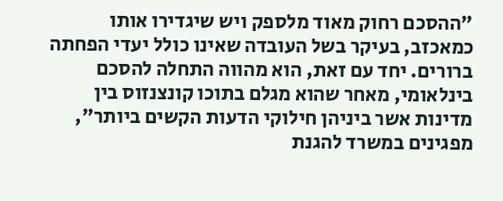"ההסכם רחוק מאוד מלספק ויש שיגדירו אותו כמאכזב, בעיקר בשל העובדה שאינו כולל יעדי הפחתה ברורים. יחד עם זאת, הוא מהווה התחלה להסכם בינלאומי, מאחר שהוא מגלם בתוכו קונצנזוס בין מדינות אשר ביניהן חילוקי הדעות הקשים ביותר", מפגינים במשרד להגנת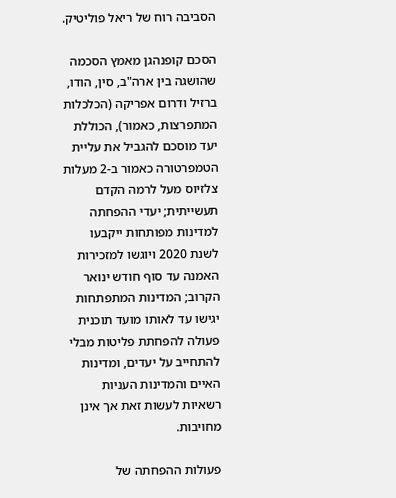הסביבה רוח של ריאל פוליטיק.

הסכם קופנהגן מאמץ הסכמה שהושגה בין ארה"ב, סין, הודו, ברזיל ודרום אפריקה (הכלכלות המתפרצות, כאמור), הכוללת יעד מוסכם להגביל את עליית הטמפרטורה כאמור ב-2 מעלות צלזיוס מעל לרמה הקדם תעשייתית; יעדי ההפחתה למדינות מפותחות ייקבעו לשנת 2020 ויוגשו למזכירות האמנה עד סוף חודש ינואר הקרוב; המדינות המתפתחות יגישו עד לאותו מועד תוכנית פעולה להפחתת פליטות מבלי להתחייב על יעדים, ומדינות האיים והמדינות העניות רשאיות לעשות זאת אך אינן מחויבות.

פעולות ההפחתה של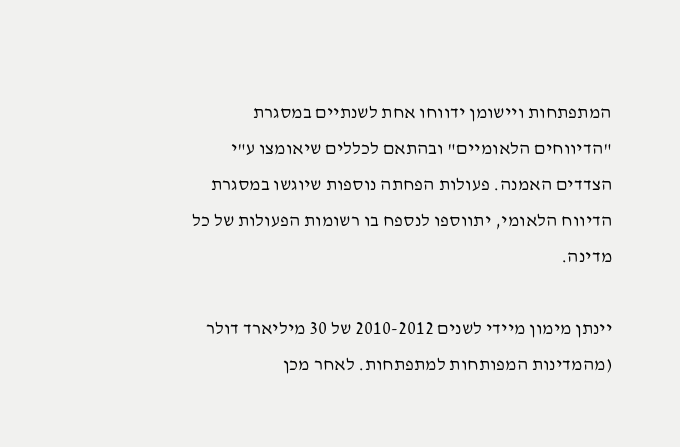המתפתחות ויישומן ידווחו אחת לשנתיים במסגרת "הדיווחים הלאומיים" ובהתאם לכללים שיאומצו ע"י הצדדים האמנה. פעולות הפחתה נוספות שיוגשו במסגרת הדיווח הלאומי, יתווספו לנספח בו רשומות הפעולות של כל מדינה.

יינתן מימון מיידי לשנים 2010-2012 של 30 מיליארד דולר (מהמדינות המפותחות למתפתחות. לאחר מכן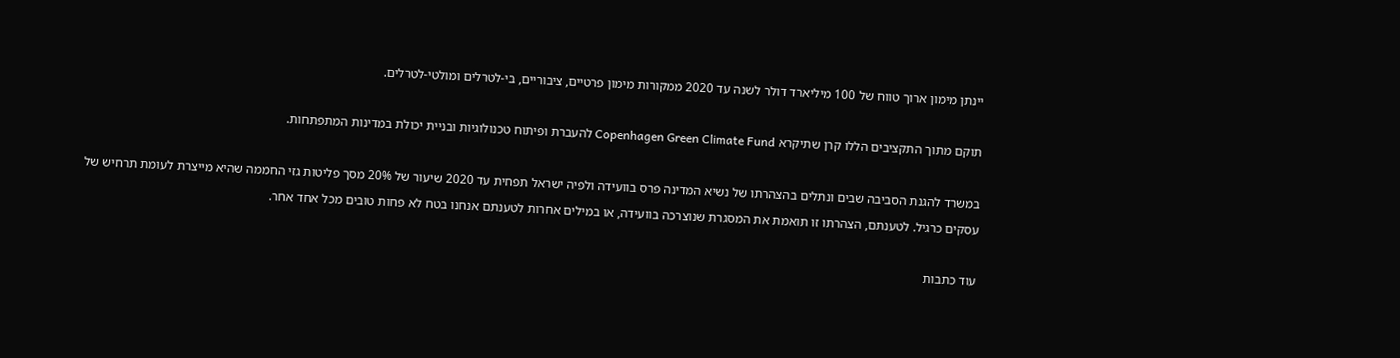יינתן מימון ארוך טווח של 100 מיליארד דולר לשנה עד 2020 ממקורות מימון פרטיים, ציבוריים, בי-לטרלים ומולטי-לטרלים.

תוקם מתוך התקציבים הללו קרן שתיקרא Copenhagen Green Climate Fund להעברת ופיתוח טכנולוגיות ובניית יכולת במדינות המתפתחות.

במשרד להגנת הסביבה שבים ונתלים בהצהרתו של נשיא המדינה פרס בוועידה ולפיה ישראל תפחית עד 2020 שיעור של 20% מסך פליטות גזי החממה שהיא מייצרת לעומת תרחיש של עסקים כרגיל. לטענתם, הצהרתו זו תואמת את המסגרת שנוצרכה בוועידה, או במילים אחרות לטענתם אנחנו בטח לא פחות טובים מכל אחד אחר.

עוד כתבות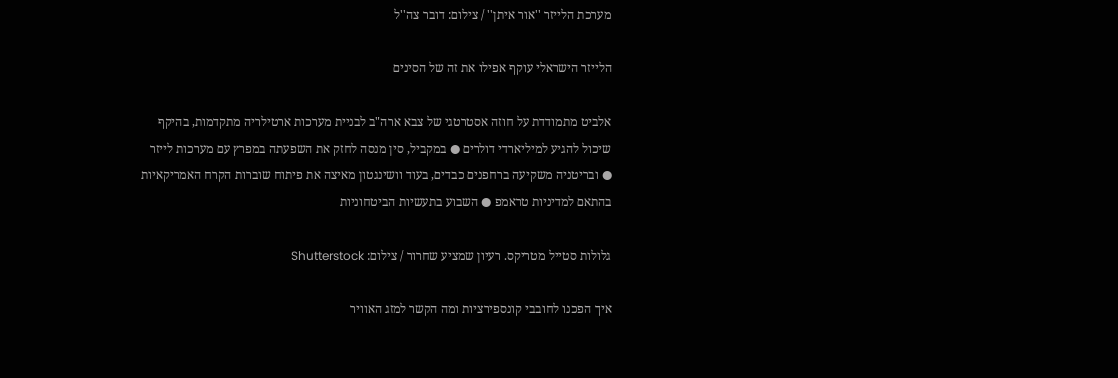מערכת הלייזר ''אור איתן'' / צילום: דובר צה''ל

הלייזר הישראלי עוקף אפילו את זה של הסינים

אלביט מתמודדת על חוזה אסטרטגי של צבא ארה"ב לבניית מערכות ארטילריה מתקדמות, בהיקף שיכול להגיע למיליארדי דולרים ● במקביל, סין מנסה לחזק את השפעתה במפרץ עם מערכות לייזר ● ובריטניה משקיעה ברחפנים כבדים, בעוד וושינגטון מאיצה את פיתוח שוברות הקרח האמריקאיות בהתאם למדיניות טראמפ ● השבוע בתעשיות הביטחוניות

גלולות סטייל מטריקס. רעיון שמציע שחרור / צילום: Shutterstock

איך הפכנו לחובבי קונספירציות ומה הקשר למזג האוויר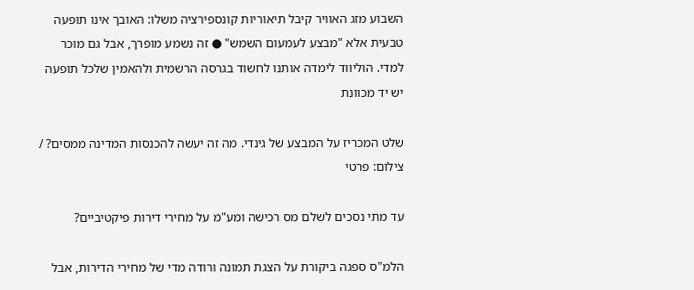השבוע מזג האוויר קיבל תיאוריות קונספירציה משלו: האובך אינו תופעה טבעית אלא "מבצע לעמעום השמש" ● זה נשמע מופרך, אבל גם מוכר למדי. הוליווד לימדה אותנו לחשוד בגרסה הרשמית ולהאמין שלכל תופעה יש יד מכוונת

שלט המכריז על המבצע של גינדי. מה זה יעשה להכנסות המדינה ממסים? / צילום: פרטי

עד מתי נסכים לשלם מס רכישה ומע"מ על מחירי דירות פיקטיביים?

הלמ"ס ספגה ביקורת על הצגת תמונה ורודה מדי של מחירי הדירות, אבל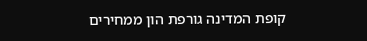קופת המדינה גורפת הון ממחירים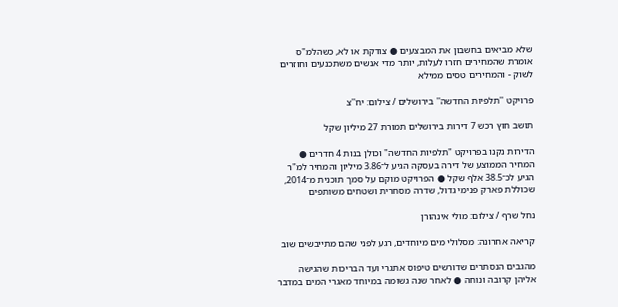שלא מביאים בחשבון את המבצעים ● צודקת או לא, כשהלמ"ס אומרת שהמחירים חזרו לעלות, יותר מדי אנשים משתכנעים וחוזרים לשוק - והמחירים טסים ממילא

פרויקט ''תלפיות החדשה'' בירושלים / צילום: יח''צ

תושב חוץ רכש 7 דירות בירושלים תמורת 27 מיליון שקל

הדירות נקנו בפרויקט "תלפיות החדשה" וכולן בנות 4 חדרים ● המחיר הממוצע של דירה בעסקה הגיע ל־3.86 מיליון והמחיר למ"ר הגיע לכ־38.5 אלף שקל ● הפרויקט מוקם על סמך תוכנית מ־2014, שכוללת פארק פנימי גדול, שדרה מסחרית ושטחים משותפים

נחל שרף / צילום: מולי אינהורן

קריאה אחרונה: מסלולי מים מיוחדים, רגע לפני שהם מתייבשים שוב

מהגבים הנסתרים שדורשים טיפוס אתגרי ועד הבריכות שהגישה אליהן קרובה ונוחה ● לאחר שנה גשומה במיוחד מאגרי המים במדבר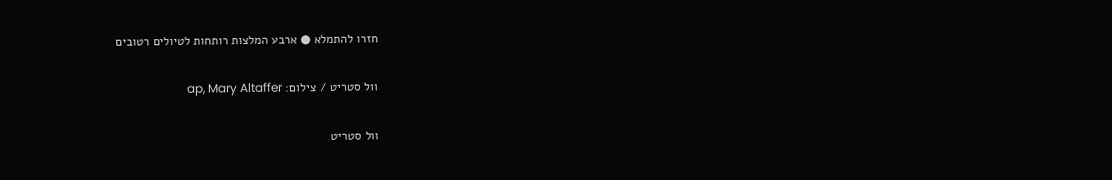חזרו להתמלא ● ארבע המלצות רותחות לטיולים רטובים

וול סטריט / צילום: ap, Mary Altaffer

וול סטריט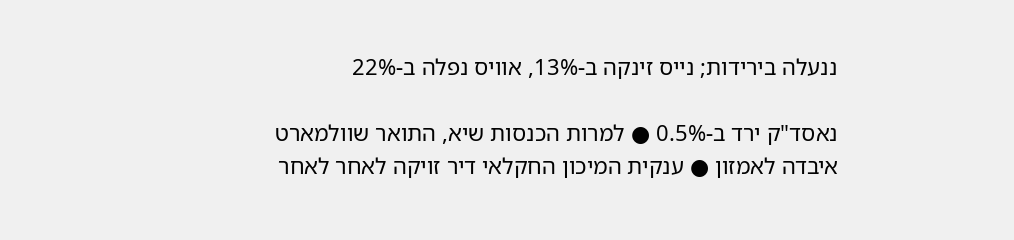ננעלה בירידות; נייס זינקה ב-13%, אוויס נפלה ב-22%

נאסד"ק ירד ב-0.5% ● למרות הכנסות שיא, התואר שוולמארט איבדה לאמזון ● ענקית המיכון החקלאי דיר זויקה לאחר לאחר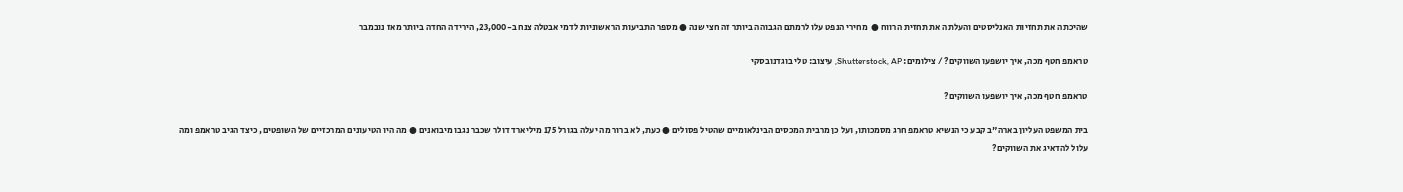שהיכתה את תחזיות האנליסטים והעלתה את תחזית הרווח ●  מחירי הנפט עלו לרמתם הגבוהה ביותר זה חצי שנה ● מספר התביעות הראשוניות לדמי אבטלה צנח ב-23,000, הירידה החדה ביותר מאז נובמבר

טראמפ חטף מכה, איך יושפעו השווקים? / צילומים: Shutterstock, AP, עיצוב: טלי בוגדנובסקי

טראמפ חטף מכה, איך יושפעו השווקים?

בית המשפט העליון בארה"ב קבע כי הנשיא טראמפ חרג מסמכותו, ועל כן מרבית המכסים הבינלאומיים שהטיל פסולים ● כעת, לא ברור מה יעלה בגורל 175 מיליארד דולר שכבר נגבו מיבואנים ● מה היו הטיעונים המרכזיים של השופטים, כיצד הגיב טראמפ ומה עלול להדאיג את השווקים?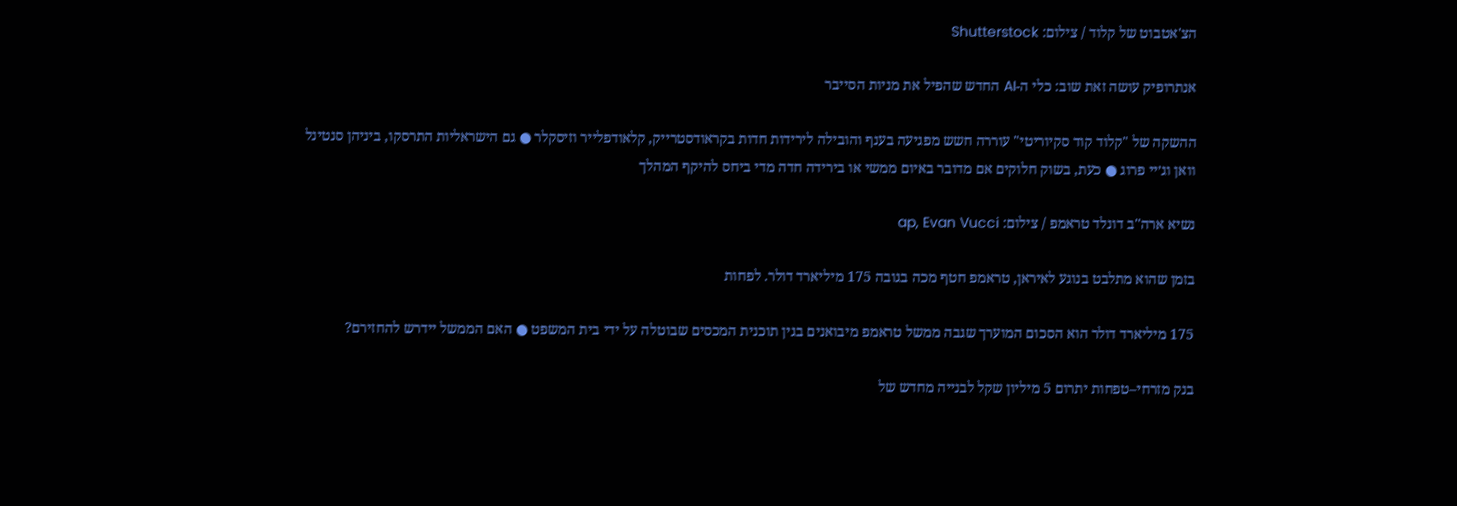הצ'אטבוט של קלוד / צילום: Shutterstock

אנתרופיק עושה זאת שוב: כלי ה-AI החדש שהפיל את מניות הסייבר

ההשקה של "קלוד קוד סקיוריטי" עוררה חשש מפגיעה בענף והובילה לירידות חדות בקראודסטרייק, קלאודפלייר וזיסקלר ● גם הישראליות התרסקו, ביניהן סנטינל וואן וג׳יי פרוג ● כעת, בשוק חלוקים אם מדובר באיום ממשי או בירידה חדה מדי ביחס להיקף המהלך

נשיא ארה''ב דונלד טראמפ / צילום: ap, Evan Vucci

בזמן שהוא מתלבט בנוגע לאיראן, טראמפ חטף מכה בגובה 175 מיליארד דולר. לפחות

175 מיליארד דולר הוא הסכום המוערך שגבה ממשל טראמפ מיבואנים בגין תוכנית המכסים שבוטלה על ידי בית המשפט ● האם הממשל יידרש להחזירם?

בנק מזרחי–טפחות יתרום 5 מיליון שקל לבנייה מחדש של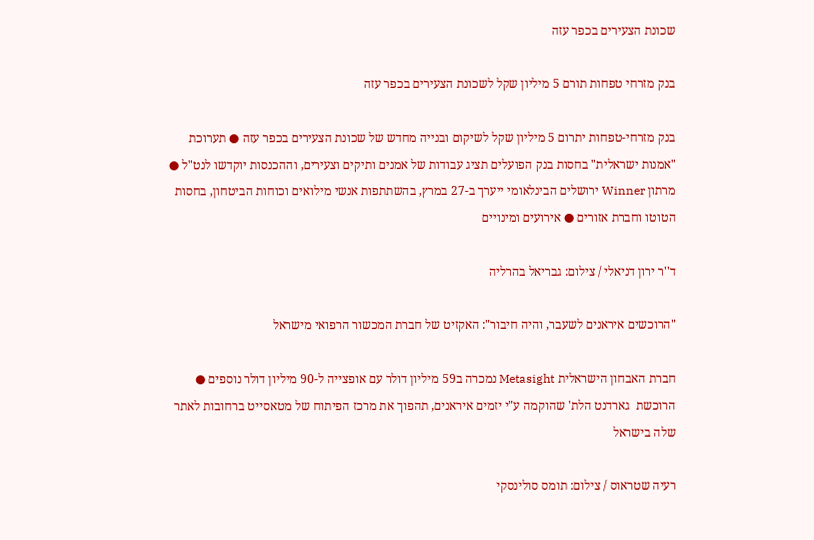שכונת הצעירים בכפר עזה

בנק מזרחי טפחות תורם 5 מיליון שקל לשכונת הצעירים בכפר עזה

בנק מזרחי-טפחות יתרום 5 מיליון שקל לשיקום ובנייה מחדש של שכונת הצעירים בכפר עזה ● תערוכת "אמנות ישראלית" בחסות בנק הפועלים תציג עבודות של אמנים ותיקים וצעירים, וההכנסות יוקדשו לנט"ל ● מרתון Winner ירושלים הבינלאומי ייערך ב-27 במרץ, בהשתתפות אנשי מילואים וכוחות הביטחון, בחסות הטוטו וחברת אזורים ● אירועים ומינויים

ד''ר ירון דניאלי / צילום: גבריאל בהרליה

"הרוכשים איראנים לשעבר, והיה חיבור": האקזיט של חברת המכשור הרפואי מישראל

חברת האבחון הישראלית Metasight נמכרה ב59 מיליון דולר עם אופצייה ל-90 מיליון דולר נוספים ● הרוכשת  גארדנט הלת' שהוקמה ע"י יזמים איראנים, תהפוך את מרכז הפיתוח של מטאסייט ברחובות לאתר שלה בישראל

רעיה שטראוס / צילום: תומס סולינסקי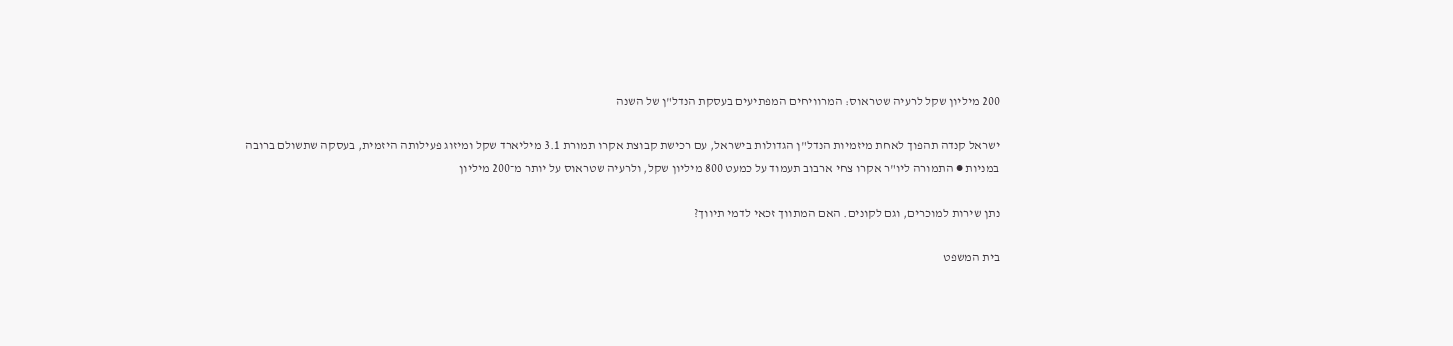200 מיליון שקל לרעיה שטראוס: המרוויחים המפתיעים בעסקת הנדל"ן של השנה

ישראל קנדה תהפוך לאחת מיזמיות הנדל"ן הגדולות בישראל, עם רכישת קבוצת אקרו תמורת 3.1 מיליארד שקל ומיזוג פעילותה היזמית, בעסקה שתשולם ברובה במניות ● התמורה ליו"ר אקרו צחי ארבוב תעמוד על כמעט 800 מיליון שקל, ולרעיה שטראוס על יותר מ־200 מיליון

נתן שירות למוכרים, וגם לקונים. האם המתווך זכאי לדמי תיווך?

בית המשפט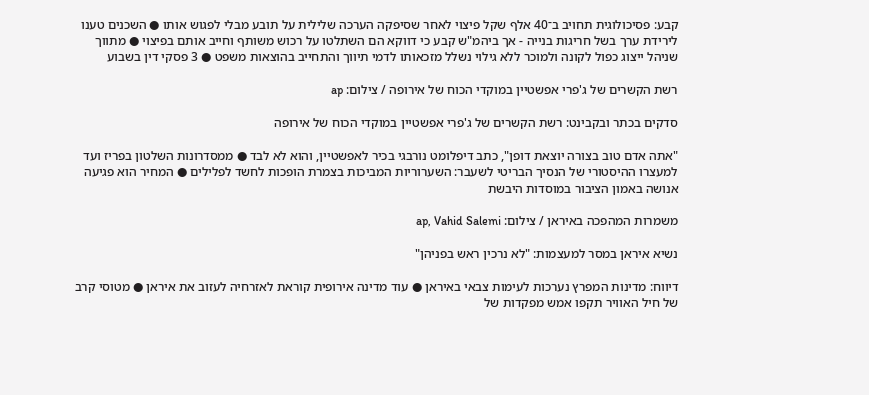קבע: פסיכולוגית תחויב ב־40 אלף שקל פיצוי לאחר שסיפקה הערכה שלילית על תובע מבלי לפגוש אותו ● השכנים טענו לירידת ערך בשל חריגות בנייה - אך ביהמ"ש קבע כי דווקא הם השתלטו על רכוש משותף וחייב אותם בפיצוי ● מתווך שניהל ייצוג כפול לקונה ולמוכר ללא גילוי נשלל מזכאותו לדמי תיווך והתחייב בהוצאות משפט ● 3 פסקי דין בשבוע

רשת הקשרים של ג'פרי אפשטיין במוקדי הכוח של אירופה / צילום: ap

סדקים בכתר ובקבינט: רשת הקשרים של ג'פרי אפשטיין במוקדי הכוח של אירופה

"אתה אדם טוב בצורה יוצאת דופן", כתב דיפלומט נורבגי בכיר לאפשטיין, והוא לא לבד ● ממסדרונות השלטון בפריז ועד למעצרו ההיסטורי של הנסיך הבריטי לשעבר: השערוריות המביכות בצמרת הופכות לחשד לפלילים ● המחיר הוא פגיעה אנושה באמון הציבור במוסדות היבשת

משמרות המהפכה באיראן / צילום: ap, Vahid Salemi

נשיא איראן במסר למעצמות: "לא נרכין ראש בפניהן"

דיווח: מדינות המפרץ נערכות לעימות צבאי באיראן ● עוד מדינה אירופית קוראת לאזרחיה לעזוב את איראן ● מטוסי קרב של חיל האוויר תקפו אמש מפקדות של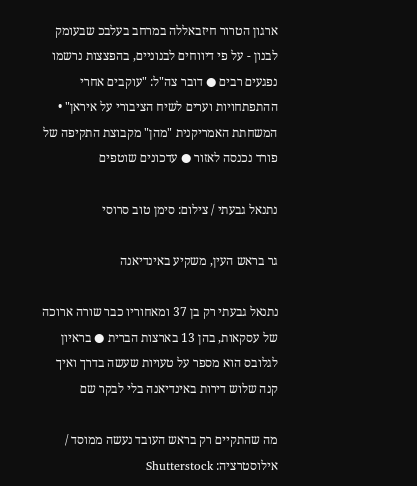ארגון הטרור חיזבאללה במרחב בעלבכ שבעומק לבנון - על פי דיווחים לבנוניים, בהפצצות נרשמו נפגעים רבים ● דובר צה"ל: "עוקבים אחרי ההתפתחויות וערים לשיח הציבורי על איראן" • המשחתת האמריקנית "מהן" מקבוצת התקיפה של פורד נכנסה לאזור ● עדכונים שוטפים

נתנאל גבעתי / צילום: סימן טוב סרוסי

גר בראש העין, משקיע באינדיאנה

נתנאל גבעתי רק בן 37 ומאחוריו כבר שורה ארוכה של עסקאות, בהן 13 בארצות הברית ● בראיון לגלובס הוא מספר על טעויות שעשה בדרך ואיך קנה שלוש דירות באינדיאנה בלי לבקר שם

מה שהתקיים רק בראש העובד נעשה ממוסד / אילוסטרציה: Shutterstock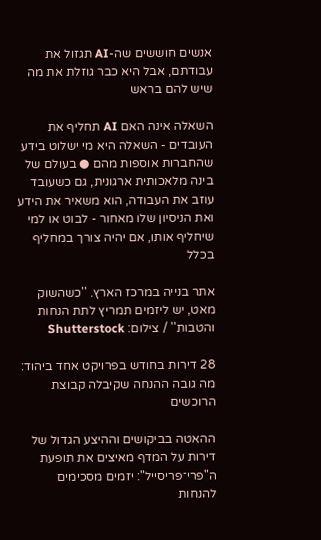אנשים חוששים שה-AI תגזול את עבודתם, אבל היא כבר גוזלת את מה שיש להם בראש

השאלה אינה האם AI תחליף את העובדים - השאלה היא מי ישלוט בידע שהחברות אוספות מהם ● בעולם של בינה מלאכותית ארגונית, גם כשעובד עוזב את העבודה, הוא משאיר את הידע ואת הניסיון שלו מאחור - לבוט או למי שיחליף אותו, אם יהיה צורך במחליף בכלל

אתר בנייה במרכז הארץ. ''כשהשוק מאט, יש ליזמים תמריץ לתת הנחות והטבות'' / צילום: Shutterstock

28 דירות בחודש בפרויקט אחד ביהוד: מה גובה ההנחה שקיבלה קבוצת הרוכשים

ההאטה בביקושים וההיצע הגדול של דירות על המדף מאיצים את תופעת ה"פרי־פריסייל": יזמים מסכימים להנחות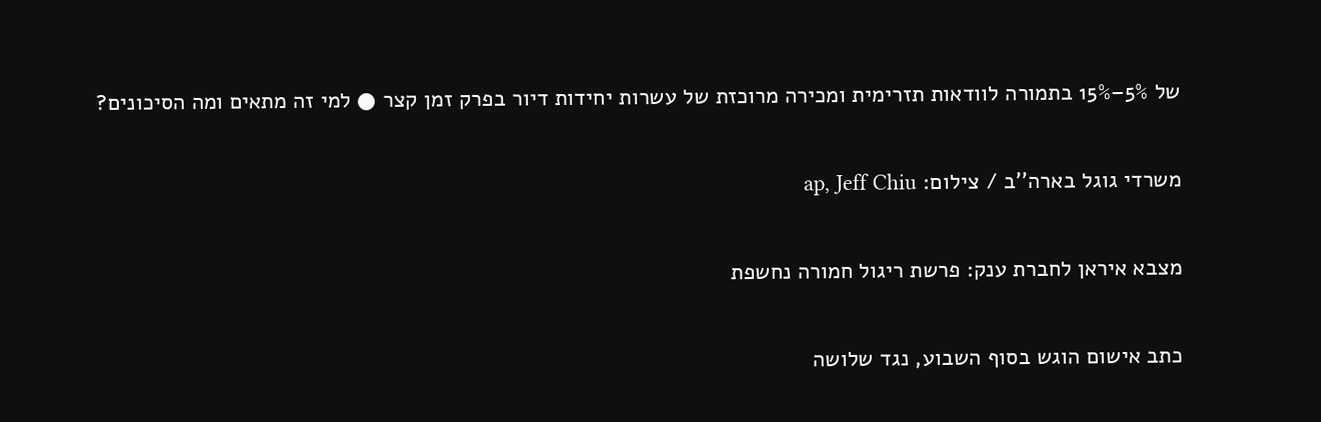של 5%–15% בתמורה לוודאות תזרימית ומכירה מרוכזת של עשרות יחידות דיור בפרק זמן קצר ● למי זה מתאים ומה הסיכונים?

משרדי גוגל בארה''ב / צילום: ap, Jeff Chiu

מצבא איראן לחברת ענק: פרשת ריגול חמורה נחשפת

כתב אישום הוגש בסוף השבוע, נגד שלושה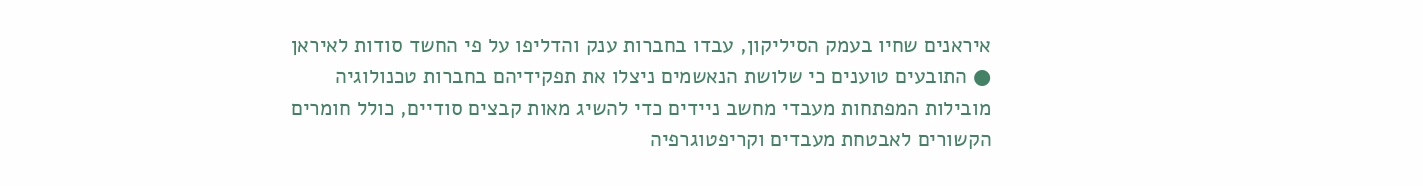איראנים שחיו בעמק הסיליקון, עבדו בחברות ענק והדליפו על פי החשד סודות לאיראן ● התובעים טוענים כי שלושת הנאשמים ניצלו את תפקידיהם בחברות טכנולוגיה מובילות המפתחות מעבדי מחשב ניידים כדי להשיג מאות קבצים סודיים, כולל חומרים הקשורים לאבטחת מעבדים וקריפטוגרפיה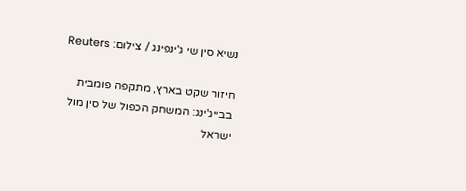נשיא סין שי ג'ינפינג / צילום: Reuters

חיזור שקט בארץ, מתקפה פומבית בבייג'ינג: המשחק הכפול של סין מול ישראל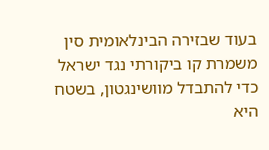בעוד שבזירה הבינלאומית סין משמרת קו ביקורתי נגד ישראל כדי להתבדל מוושינגטון, בשטח היא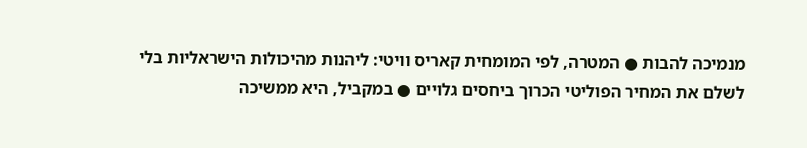מנמיכה להבות ● המטרה, לפי המומחית קאריס וויטי: ליהנות מהיכולות הישראליות בלי לשלם את המחיר הפוליטי הכרוך ביחסים גלויים ● במקביל, היא ממשיכה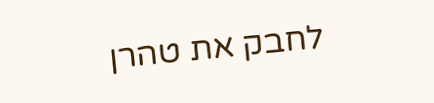לחבק את טהרן